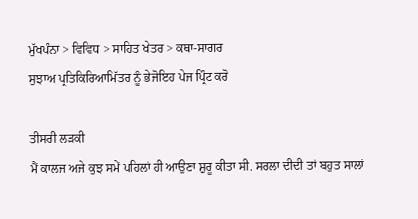ਮੁੱਖਪੰਨਾ > ਵਿਵਿਧ > ਸਾਹਿਤ ਖੇਤਰ > ਕਥਾ-ਸਾਗਰ
ਸੁਝਾਅ ਪ੍ਰਤਿਕਿਰਿਆਮਿੱਤਰ ਨੂੰ ਭੇਜੋਇਹ ਪੇਜ ਪ੍ਰਿੰਟ ਕਰੋ

ਤੀਸਰੀ ਲੜਕੀ
ਮੈਂ ਕਾਲਜ ਅਜੇ ਕੁਝ ਸਮੇਂ ਪਹਿਲਾਂ ਹੀ ਆਉਣਾ ਸ਼ੁਰੂ ਕੀਤਾ ਸੀ. ਸਰਲਾ ਦੀਦੀ ਤਾਂ ਬਹੁਤ ਸਾਲਾਂ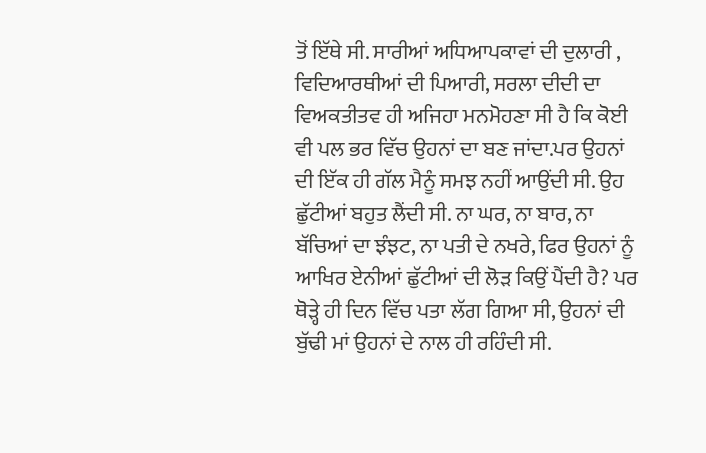ਤੋਂ ਇੱਥੇ ਸੀ. ਸਾਰੀਆਂ ਅਧਿਆਪਕਾਵਾਂ ਦੀ ਦੁਲਾਰੀ , ਵਿਦਿਆਰਥੀਆਂ ਦੀ ਪਿਆਰੀ, ਸਰਲਾ ਦੀਦੀ ਦਾ ਵਿਅਕਤੀਤਵ ਹੀ ਅਜਿਹਾ ਮਨਮੋਹਣਾ ਸੀ ਹੈ ਕਿ ਕੋਈ ਵੀ ਪਲ ਭਰ ਵਿੱਚ ਉਹਨਾਂ ਦਾ ਬਣ ਜਾਂਦਾ.ਪਰ ਉਹਨਾਂ ਦੀ ਇੱਕ ਹੀ ਗੱਲ ਮੈਨੂੰ ਸਮਝ ਨਹੀਂ ਆਉਂਦੀ ਸੀ. ਉਹ ਛੁੱਟੀਆਂ ਬਹੁਤ ਲੈਂਦੀ ਸੀ. ਨਾ ਘਰ, ਨਾ ਬਾਰ, ਨਾ ਬੱਚਿਆਂ ਦਾ ਝੰਝਟ, ਨਾ ਪਤੀ ਦੇ ਨਖਰੇ, ਫਿਰ ਉਹਨਾਂ ਨੂੰ ਆਖਿਰ ਏਨੀਆਂ ਛੁੱਟੀਆਂ ਦੀ ਲੋੜ ਕਿਉਂ ਪੈਂਦੀ ਹੈ? ਪਰ ਥੋੜ੍ਹੇ ਹੀ ਦਿਨ ਵਿੱਚ ਪਤਾ ਲੱਗ ਗਿਆ ਸੀ, ਉਹਨਾਂ ਦੀ ਬੁੱਢੀ ਮਾਂ ਉਹਨਾਂ ਦੇ ਨਾਲ ਹੀ ਰਹਿੰਦੀ ਸੀ.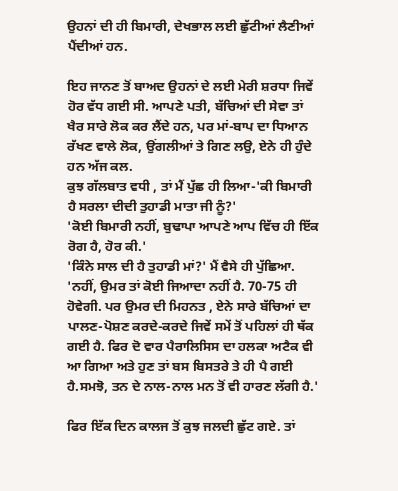ਉਹਨਾਂ ਦੀ ਹੀ ਬਿਮਾਰੀ, ਦੇਖਭਾਲ ਲਈ ਛੁੱਟੀਆਂ ਲੈਣੀਆਂ ਪੈਂਦੀਆਂ ਹਨ.

ਇਹ ਜਾਨਣ ਤੋਂ ਬਾਅਦ ਉਹਨਾਂ ਦੇ ਲਈ ਮੇਰੀ ਸ਼ਰਧਾ ਜਿਵੇਂ ਹੋਰ ਵੱਧ ਗਈ ਸੀ. ਆਪਣੇ ਪਤੀ, ਬੱਚਿਆਂ ਦੀ ਸੇਵਾ ਤਾਂ ਖੈਰ ਸਾਰੇ ਲੋਕ ਕਰ ਲੈਂਦੇ ਹਨ, ਪਰ ਮਾਂ-ਬਾਪ ਦਾ ਧਿਆਨ ਰੱਖਣ ਵਾਲੇ ਲੋਕ, ਉਂਗਲੀਆਂ ਤੇ ਗਿਣ ਲਉ, ਏਨੇ ਹੀ ਹੁੰਦੇ ਹਨ ਅੱਜ ਕਲ.
ਕੁਝ ਗੱਲਬਾਤ ਵਧੀ , ਤਾਂ ਮੈਂ ਪੁੱਛ ਹੀ ਲਿਆ-'ਕੀ ਬਿਮਾਰੀ ਹੈ ਸਰਲਾ ਦੀਦੀ ਤੁਹਾਡੀ ਮਾਤਾ ਜੀ ਨੂੰ?'
'ਕੋਈ ਬਿਮਾਰੀ ਨਹੀਂ, ਬੁਢਾਪਾ ਆਪਣੇ ਆਪ ਵਿੱਚ ਹੀ ਇੱਕ ਰੋਗ ਹੈ, ਹੋਰ ਕੀ.'
'ਕਿੰਨੇ ਸਾਲ ਦੀ ਹੈ ਤੁਹਾਡੀ ਮਾਂ?' ਮੈਂ ਵੈਸੇ ਹੀ ਪੁੱਛਿਆ. 'ਨਹੀਂ, ਉਮਰ ਤਾਂ ਕੋਈ ਜਿਆਦਾ ਨਹੀਂ ਹੈ. 70-75 ਹੀ ਹੋਵੇਗੀ. ਪਰ ਉਮਰ ਦੀ ਮਿਹਨਤ , ਏਨੇ ਸਾਰੇ ਬੱਚਿਆਂ ਦਾ ਪਾਲਣ-ਪੋਸ਼ਣ ਕਰਦੇ-ਕਰਦੇ ਜਿਵੇਂ ਸਮੇਂ ਤੋਂ ਪਹਿਲਾਂ ਹੀ ਥੱਕ ਗਈ ਹੈ. ਫਿਰ ਦੋ ਵਾਰ ਪੈਰਾਲਿਸਿਸ ਦਾ ਹਲਕਾ ਅਟੈਕ ਵੀ ਆ ਗਿਆ ਅਤੇ ਹੁਣ ਤਾਂ ਬਸ ਬਿਸਤਰੇ ਤੇ ਹੀ ਪੈ ਗਈ ਹੈ.ਸਮਝੋ, ਤਨ ਦੇ ਨਾਲ-ਨਾਲ ਮਨ ਤੋਂ ਵੀ ਹਾਰਣ ਲੱਗੀ ਹੈ.'

ਫਿਰ ਇੱਕ ਦਿਨ ਕਾਲਜ ਤੋਂ ਕੁਝ ਜਲਦੀ ਛੁੱਟ ਗਏ. ਤਾਂ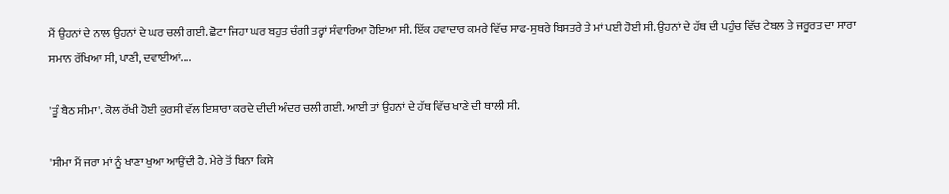ਮੈਂ ਉਹਨਾਂ ਦੇ ਨਾਲ ਉਹਨਾਂ ਦੇ ਘਰ ਚਲੀ ਗਈ. ਛੋਟਾ ਜਿਹਾ ਘਰ ਬਹੁਤ ਚੰਗੀ ਤਰ੍ਹਾਂ ਸੰਵਾਰਿਆ ਹੋਇਆ ਸੀ. ਇੱਕ ਹਵਾਦਾਰ ਕਮਰੇ ਵਿੱਚ ਸਾਫ-ਸੁਥਰੇ ਬਿਸਤਰੇ ਤੇ ਮਾਂ ਪਈ ਹੋਈ ਸੀ. ਉਹਨਾਂ ਦੇ ਹੱਥ ਦੀ ਪਹੁੰਚ ਵਿੱਚ ਟੇਬਲ ਤੇ ਜਰੂਰਤ ਦਾ ਸਾਰਾ ਸਮਾਨ ਰੱਖਿਆ ਸੀ, ਪਾਣੀ, ਦਵਾਈਆਂ....

'ਤੂੰ ਬੈਠ ਸੀਮਾ'. ਕੋਲ ਰੱਖੀ ਹੋਈ ਕੁਰਸੀ ਵੱਲ ਇਸ਼ਾਰਾ ਕਰਦੇ ਦੀਦੀ ਅੰਦਰ ਚਲੀ ਗਈ. ਆਈ ਤਾਂ ਉਹਨਾਂ ਦੇ ਹੱਥ ਵਿੱਚ ਖਾਣੇ ਦੀ ਥਾਲੀ ਸੀ.

'ਸੀਮਾ ਮੈਂ ਜਰਾ ਮਾਂ ਨੂੰ ਖਾਣਾ ਖੁਆ ਆਉਂਦੀ ਹੈ. ਮੇਰੇ ਤੋਂ ਬਿਨਾ ਕਿਸੇ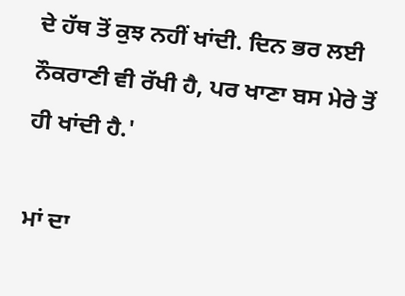ਦੇ ਹੱਥ ਤੋਂ ਕੁਝ ਨਹੀਂ ਖਾਂਦੀ. ਦਿਨ ਭਰ ਲਈ ਨੌਕਰਾਣੀ ਵੀ ਰੱਖੀ ਹੈ, ਪਰ ਖਾਣਾ ਬਸ ਮੇਰੇ ਤੋਂ ਹੀ ਖਾਂਦੀ ਹੈ.'

ਮਾਂ ਦਾ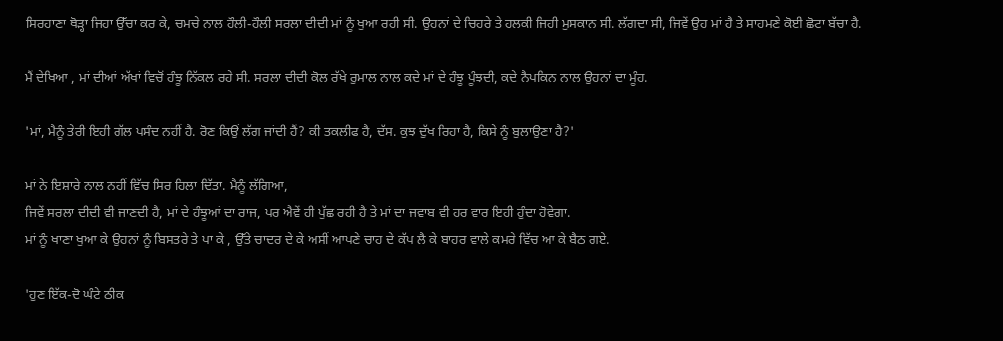ਸਿਰਹਾਣਾ ਥੋੜ੍ਹਾ ਜਿਹਾ ਉੱਚਾ ਕਰ ਕੇ, ਚਮਚੇ ਨਾਲ ਹੌਲੀ-ਹੌਲੀ ਸਰਲਾ ਦੀਦੀ ਮਾਂ ਨੂੰ ਖੁਆ ਰਹੀ ਸੀ. ਉਹਨਾਂ ਦੇ ਚਿਹਰੇ ਤੇ ਹਲਕੀ ਜਿਹੀ ਮੁਸਕਾਨ ਸੀ. ਲੱਗਦਾ ਸੀ, ਜਿਵੇਂ ਉਹ ਮਾਂ ਹੈ ਤੇ ਸਾਹਮਣੇ ਕੋਈ ਛੋਟਾ ਬੱਚਾ ਹੈ.

ਮੈਂ ਦੇਖਿਆ , ਮਾਂ ਦੀਆਂ ਅੱਖਾਂ ਵਿਚੋਂ ਹੰਝੂ ਨਿੱਕਲ ਰਹੇ ਸੀ. ਸਰਲਾ ਦੀਦੀ ਕੋਲ ਰੱਖੇ ਰੁਮਾਲ ਨਾਲ ਕਦੇ ਮਾਂ ਦੇ ਹੰਝੂ ਪੂੰਝਦੀ, ਕਦੇ ਨੈਪਕਿਨ ਨਾਲ ਉਹਨਾਂ ਦਾ ਮੂੰਹ.

'ਮਾਂ, ਮੈਨੂੰ ਤੇਰੀ ਇਹੀ ਗੱਲ ਪਸੰਦ ਨਹੀਂ ਹੈ. ਰੋਣ ਕਿਉਂ ਲੱਗ ਜਾਂਦੀ ਹੈਂ? ਕੀ ਤਕਲੀਫ ਹੈ, ਦੱਸ. ਕੁਝ ਦੁੱਖ ਰਿਹਾ ਹੈ, ਕਿਸੇ ਨੂੰ ਬੁਲਾਉਣਾ ਹੈ?'

ਮਾਂ ਨੇ ਇਸ਼ਾਰੇ ਨਾਲ ਨਹੀਂ ਵਿੱਚ ਸਿਰ ਹਿਲਾ ਦਿੱਤਾ. ਮੈਨੂੰ ਲੱਗਿਆ,
ਜਿਵੇਂ ਸਰਲਾ ਦੀਦੀ ਵੀ ਜਾਣਦੀ ਹੈ, ਮਾਂ ਦੇ ਹੰਝੂਆਂ ਦਾ ਰਾਜ, ਪਰ ਐਵੇਂ ਹੀ ਪੁੱਛ ਰਹੀ ਹੈ ਤੇ ਮਾਂ ਦਾ ਜਵਾਬ ਵੀ ਹਰ ਵਾਰ ਇਹੀ ਹੁੰਦਾ ਹੋਵੇਗਾ.
ਮਾਂ ਨੂੰ ਖਾਣਾ ਖੁਆ ਕੇ ਉਹਨਾਂ ਨੂੰ ਬਿਸਤਰੇ ਤੇ ਪਾ ਕੇ , ਉੱਤੇ ਚਾਦਰ ਦੇ ਕੇ ਅਸੀਂ ਆਪਣੇ ਚਾਹ ਦੇ ਕੱਪ ਲੈ ਕੇ ਬਾਹਰ ਵਾਲੇ ਕਮਰੇ ਵਿੱਚ ਆ ਕੇ ਬੈਠ ਗਏ.

'ਹੁਣ ਇੱਕ-ਦੋ ਘੰਟੇ ਠੀਕ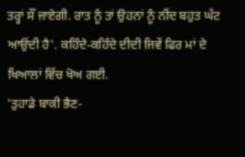ਤਰ੍ਹਾਂ ਸੌਂ ਜਾਏਗੀ. ਰਾਤ ਨੂੰ ਤਾਂ ਉਹਨਾਂ ਨੂੰ ਨੀਂਦ ਬਹੁਤ ਘੱਟ ਆਉਂਦੀ ਹੈ'. ਕਹਿੰਦੇ-ਕਹਿੰਦੇ ਦੀਦੀ ਜਿਵੇਂ ਫਿਰ ਮਾਂ ਦੇ ਖਿਆਲਾਂ ਵਿੱਚ ਖੋਅ ਗਈ.
'ਤੁਹਾਡੇ ਬਾਕੀ ਭੈਣ-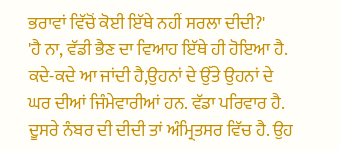ਭਰਾਵਾਂ ਵਿੱਚੋਂ ਕੋਈ ਇੱਥੇ ਨਹੀਂ ਸਰਲਾ ਦੀਦੀ?'
'ਹੈ ਨਾ, ਵੱਡੀ ਭੈਣ ਦਾ ਵਿਆਹ ਇੱਥੇ ਹੀ ਹੋਇਆ ਹੈ. ਕਦੇ-ਕਦੇ ਆ ਜਾਂਦੀ ਹੈ,ਉਹਨਾਂ ਦੇ ਉੱਤੇ ਉਹਨਾਂ ਦੇ ਘਰ ਦੀਆਂ ਜਿੰਮੇਵਾਰੀਆਂ ਹਨ. ਵੱਡਾ ਪਰਿਵਾਰ ਹੈ. ਦੂਸਰੇ ਨੰਬਰ ਦੀ ਦੀਦੀ ਤਾਂ ਅੰਮ੍ਰਿਤਸਰ ਵਿੱਚ ਹੈ. ਉਹ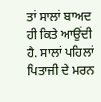ਤਾਂ ਸਾਲਾਂ ਬਾਅਦ ਹੀ ਕਿਤੇ ਆਉਂਦੀ ਹੈ. ਸਾਲਾਂ ਪਹਿਲਾਂ ਪਿਤਾਜੀ ਦੇ ਮਰਨ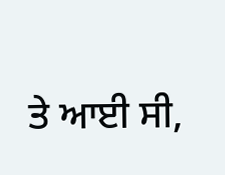ਤੇ ਆਈ ਸੀ,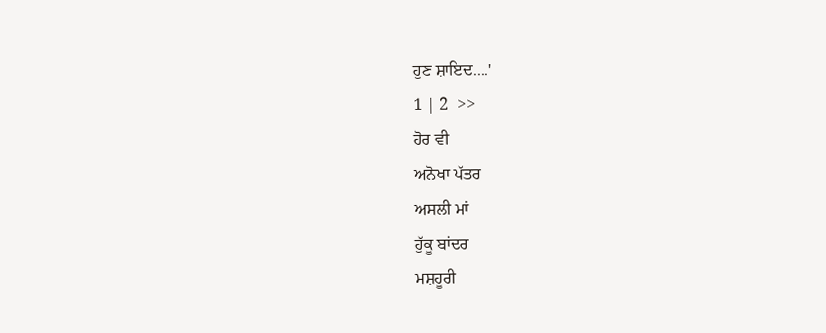ਹੁਣ ਸ਼ਾਇਦ....'
1 | 2  >>
ਹੋਰ ਵੀ
ਅਨੋਖਾ ਪੱਤਰ
ਅਸਲੀ ਮਾਂ
ਹੁੱਕੂ ਬਾਂਦਰ
ਮਸ਼ਹੂਰੀ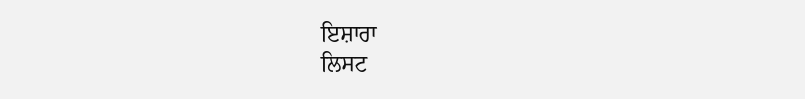ਇਸ਼ਾਰਾ
ਲਿਸਟ